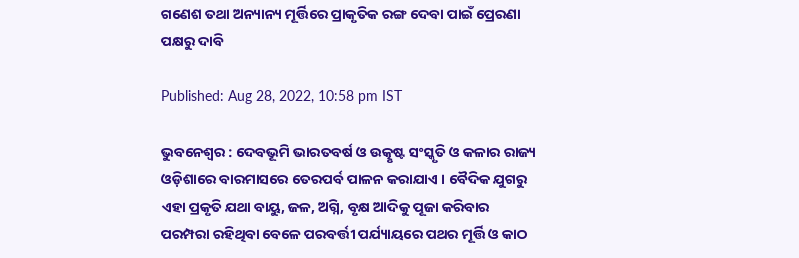ଗଣେଶ ତଥା ଅନ୍ୟାନ୍ୟ ମୂର୍ତ୍ତିରେ ପ୍ରାକୃତିକ ରଙ୍ଗ ଦେବା ପାଇଁ ପ୍ରେରଣା ପକ୍ଷରୁ ଦାବି

Published: Aug 28, 2022, 10:58 pm IST

ଭୁବନେଶ୍ୱର : ଦେବଭୂମି ଭାରତବର୍ଷ ଓ ଉତ୍କୃଷ୍ଟ ସଂସ୍କୃତି ଓ କଳାର ରାଜ୍ୟ ଓଡ଼ିଶାରେ ବାରମାସରେ ତେରପର୍ବ ପାଳନ କରାଯାଏ । ବୈଦିକ ଯୁଗରୁ ଏହା ପ୍ରକୃତି ଯଥା ବାୟୁ, ଜଳ, ଅଗ୍ନି, ବୃକ୍ଷ ଆଦିକୁ ପୂଜା କରିବାର ପରମ୍ପରା ରହିଥିବା ବେଳେ ପରବର୍ତ୍ତୀ ପର୍ଯ୍ୟାୟରେ ପଥର ମୂର୍ତ୍ତି ଓ କାଠ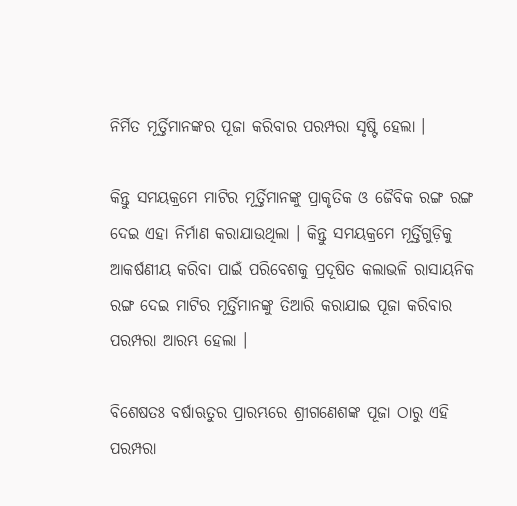ନିର୍ମିତ ମୂର୍ତ୍ତିମାନଙ୍କର ପୂଜା କରିବାର ପରମ୍ପରା ସୃଷ୍ଟି ହେଲା ।

କିନ୍ତୁ ସମୟକ୍ରମେ ମାଟିର ମୂର୍ତ୍ତିମାନଙ୍କୁ ପ୍ରାକୃତିକ ଓ ଜୈବିକ ରଙ୍ଗ ରଙ୍ଗ ଦେଇ ଏହା ନିର୍ମାଣ କରାଯାଉଥିଲା । କିନ୍ତୁ ସମୟକ୍ରମେ ମୂର୍ତ୍ତିଗୁଡ଼ିକୁ ଆକର୍ଷଣୀୟ କରିବା ପାଇଁ ପରିବେଶକୁ ପ୍ରଦୂଷିତ କଲାଭଳି ରାସାୟନିକ ରଙ୍ଗ ଦେଇ ମାଟିର ମୂର୍ତ୍ତିମାନଙ୍କୁ ତିଆରି କରାଯାଇ ପୂଜା କରିବାର ପରମ୍ପରା ଆରମ୍ଭ ହେଲା ।

ବିଶେଷତଃ ବର୍ଷାଋତୁର ପ୍ରାରମ୍ଭରେ ଶ୍ରୀଗଣେଶଙ୍କ ପୂଜା ଠାରୁ ଏହି ପରମ୍ପରା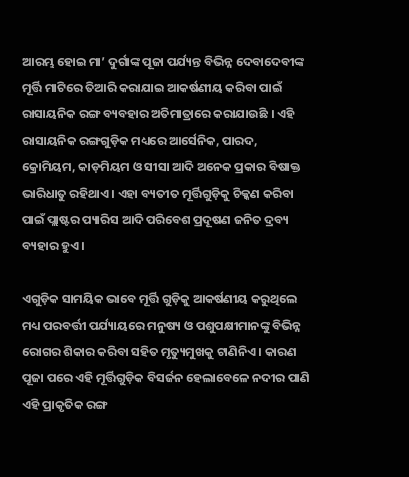ଆରମ୍ଭ ହୋଇ ମା’ ଦୁର୍ଗାଙ୍କ ପୂଜା ପର୍ଯ୍ୟନ୍ତ ବିଭିନ୍ନ ଦେବାଦେବୀଙ୍କ ମୂର୍ତ୍ତି ମାଟିରେ ତିଆରି କରାଯାଇ ଆକର୍ଷଣୀୟ କରିବା ପାଇଁ ରାସାୟନିକ ରଙ୍ଗ ବ୍ୟବହାର ଅତିମାତ୍ରାରେ କରାଯାଉଛି । ଏହି ରାସାୟନିକ ରଙ୍ଗଗୁଡ଼ିକ ମଧ୍ୟରେ ଆର୍ସେନିକ, ପାରଦ, କ୍ରୋମିୟମ, କାଡ଼ମିୟମ ଓ ସୀସା ଆଦି ଅନେକ ପ୍ରକାର ବିଷାକ୍ତ ଭାରିଧାତୁ ରହିଥାଏ । ଏହା ବ୍ୟତୀତ ମୂର୍ତ୍ତିଗୁଡ଼ିକୁ ଚିକ୍କଣ କରିବା ପାଇଁ ପ୍ଲାଷ୍ଟର ପ୍ୟାରିସ ଆଦି ପରିବେଶ ପ୍ରଦୂଷଣ ଜନିତ ଦ୍ରବ୍ୟ ବ୍ୟହାର ହୁଏ ।

ଏଗୁଡ଼ିକ ସାମୟିକ ଭାବେ ମୂର୍ତ୍ତି ଗୁଡ଼ିକୁ ଆକର୍ଷଣୀୟ କରୁଥିଲେ ମଧ୍ୟ ପରବର୍ତ୍ତୀ ପର୍ଯ୍ୟାୟରେ ମନୁଷ୍ୟ ଓ ପଶୁପକ୍ଷୀମାନଙ୍କୁ ବିଭିନ୍ନ ରୋଗର ଶିକାର କରିବା ସହିତ ମୃତ୍ୟୁମୁଖକୁ ଟାଣିନିଏ । କାରଣ ପୂଜା ପରେ ଏହି ମୂର୍ତ୍ତିଗୁଡ଼ିକ ବିସର୍ଜନ ହେଲାବେଳେ ନଦୀର ପାଣି ଏହି ପ୍ରାକୃତିକ ରଙ୍ଗ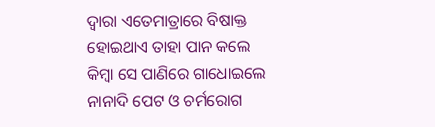ଦ୍ୱାରା ଏତେମାତ୍ରାରେ ବିଷାକ୍ତ ହୋଇଥାଏ ତାହା ପାନ କଲେ କିମ୍ବା ସେ ପାଣିରେ ଗାଧୋଇଲେ ନାନାଦି ପେଟ ଓ ଚର୍ମରୋଗ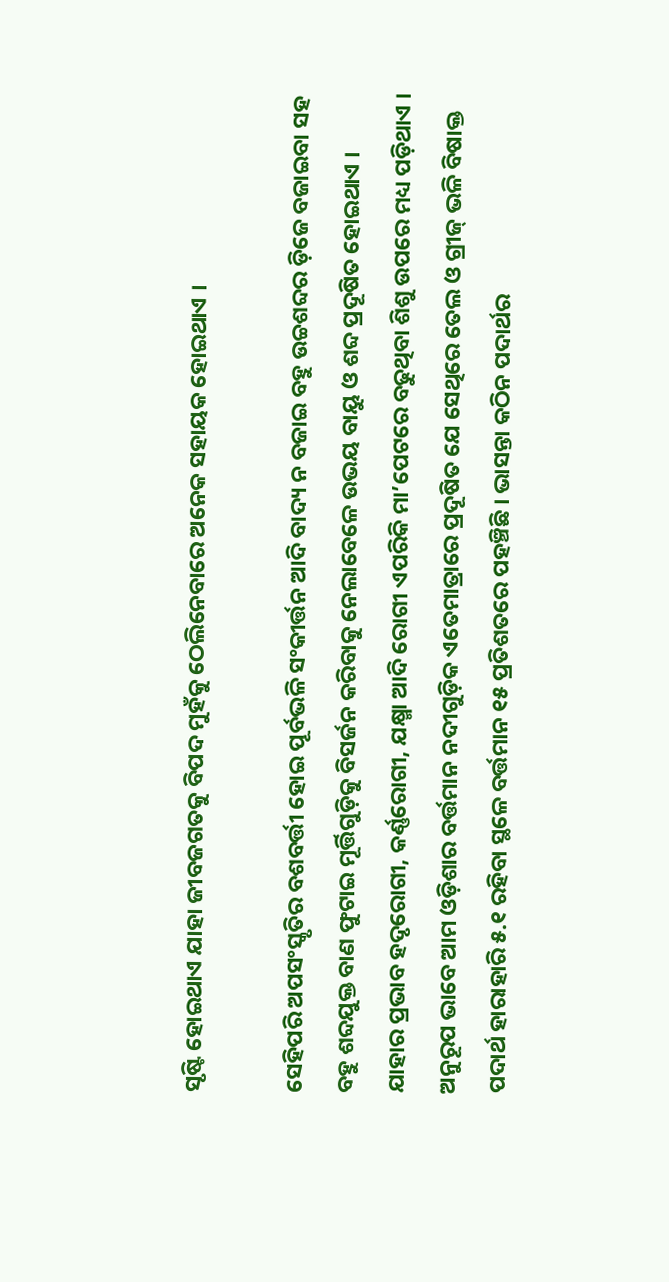ସୃଷ୍ଟି ହୋଇଥାଏ ଯାହା ଜୀବଜଗତକୁ ବିପଦ ମୁହଁକୁ ଠେଲିନେବାରେ ଅନେକ ସହାୟକ ହୋଇଥାଏ ।

ସେହିପରି ଅପସଂସ୍କୃତିର ବଶବର୍ତ୍ତୀ ହୋଇ ପୂର୍ବଭଳି ସଂକୀର୍ତ୍ତନ ଆଦି ବାଦ୍ୟ ନ ବଜାଇ ବହୁ ଉଚ୍ଚଶବ୍ଦର ଡ଼ିଜେ ବଜାଇବା ସହ ବହୁ ଶବ୍ଦଯୁକ୍ତ ବାଣ ଫୁଟାଇ ମୂର୍ତ୍ତିଗୁଡ଼ିକୁ ବିସର୍ଜନ କରିବାକୁ ନେଲାବେଳେ ଉଭୟ ବାୟୁ ଓ ଶବ୍ଦ ପ୍ରଦୂଷିତ ହୋଇଥାଏ । ଯାହାର ପ୍ରଭାବ ହଦୃରୋଗୀ, କର୍ଣ୍ଣରୋଗୀ, ଯକ୍ଷ୍ମା ଆଦି ରୋଗୀ ଏପରିକି ମା’ପେଟରେ ବଢୁଥିବା ଶିଶୁ ଉପରେ ମଧ୍ୟ ପଡ଼ିଥାଏ । ଅନୁରୂପ ଭାବେ ଆମ ଓଡ଼ିଶାର ବର୍ତ୍ତମାନ ନଦୀଗୁଡ଼ିକ ଏତେମାତ୍ରାରେ ପ୍ରଦୂଷିତ ଯେ ସେଥିରେ ତେଲ ଓ ଗ୍ରୀଜ୍ ଭଳି ବିଷାକ୍ତ ପଦାର୍ଥ ହାରାହାରି ୫.୧ ରହିବା ସ୍ଥଳେ ବର୍ତ୍ତମାନ ୧୫ ପ୍ରତିଶତରେ ପହଞ୍ଚିଛି । ଭାସନ୍ତା କଠିନ ପଦାର୍ଥର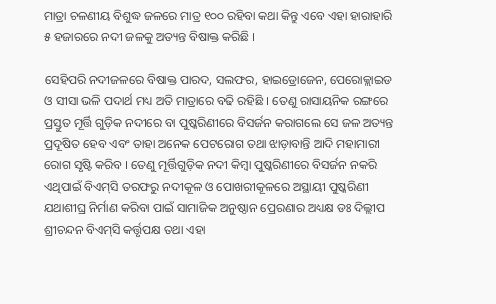ମାତ୍ରା ଚଳଣୀୟ ବିଶୁଦ୍ଧ ଜଳରେ ମାତ୍ର ୧୦୦ ରହିବା କଥା କିନ୍ତୁ ଏବେ ଏହା ହାରାହାରି ୫ ହଜାରରେ ନଦୀ ଜଳକୁ ଅତ୍ୟନ୍ତ ବିଷାକ୍ତ କରିଛି ।

ସେହିପରି ନଦୀଜଳରେ ବିଷାକ୍ତ ପାରଦ, ସଲଫର, ହାଇଡ୍ରୋଜେନ, ପେରୋକ୍ଲାଇଡ ଓ ସୀସା ଭଳି ପଦାର୍ଥ ମଧ୍ୟ ଅତି ମାତ୍ରାରେ ବଢି ରହିଛି । ତେଣୁ ରାସାୟନିକ ରଙ୍ଗରେ ପ୍ରସ୍ତୁତ ମୂର୍ତ୍ତି ଗୁଡ଼ିକ ନଦୀରେ ବା ପୁଷ୍କରିଣୀରେ ବିସର୍ଜନ କରାଗଲେ ସେ ଜଳ ଅତ୍ୟନ୍ତ ପ୍ରଦୂଷିତ ହେବ ଏବଂ ତାହା ଅନେକ ପେଟରୋଗ ତଥା ଝାଡ଼ାବାନ୍ତି ଆଦି ମହାମାରୀ ରୋଗ ସୃଷ୍ଟି କରିବ । ତେଣୁ ମୂର୍ତ୍ତିଗୁଡ଼ିକ ନଦୀ କିମ୍ବା ପୁଷ୍କରିଣୀରେ ବିସର୍ଜନ ନକରି ଏଥିପାଇଁ ବିଏମ୍‌ସି ତରଫରୁ ନଦୀକୂଳ ଓ ପୋଖରୀକୂଳରେ ଅସ୍ଥାୟୀ ପୁଷ୍କରିଣୀ ଯଥାଶୀଘ୍ର ନିର୍ମାଣ କରିବା ପାଇଁ ସାମାଜିକ ଅନୁଷ୍ଠାନ ପ୍ରେରଣାର ଅଧ୍ୟକ୍ଷ ଡଃ ଦିଲ୍ଲୀପ ଶ୍ରୀଚନ୍ଦନ ବିଏମ୍‌ସି କର୍ତ୍ତୃପକ୍ଷ ତଥା ଏହା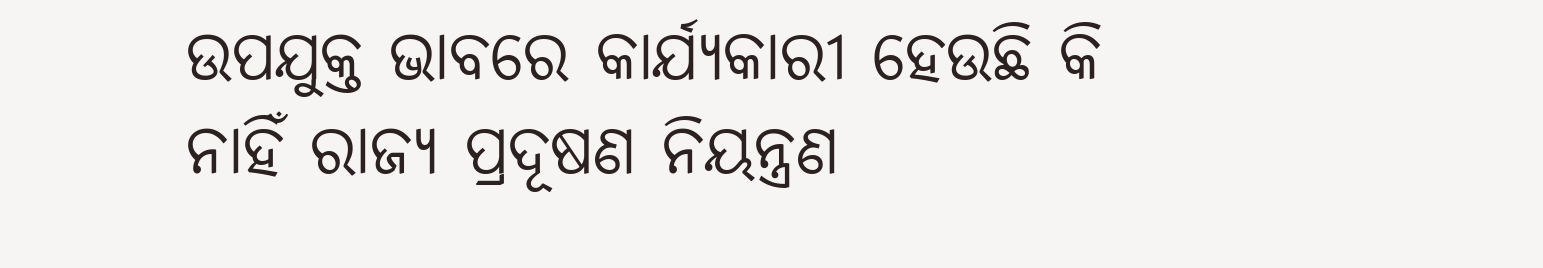ଉପଯୁକ୍ତ ଭାବରେ କାର୍ଯ୍ୟକାରୀ ହେଉଛି କି ନାହିଁ ରାଜ୍ୟ ପ୍ରଦୂଷଣ ନିୟନ୍ତ୍ରଣ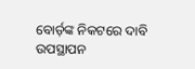ବୋର୍ଡ଼ଙ୍କ ନିକଟରେ ଦାବି ଉପସ୍ଥାପନ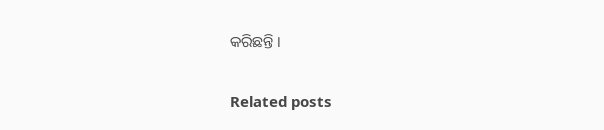କରିଛନ୍ତି ।

Related posts